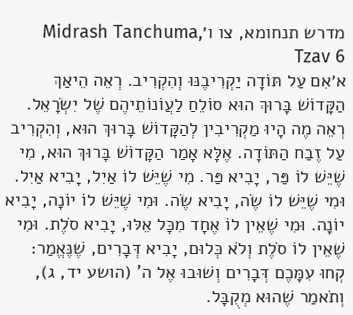מדרש תנחומא, צו ו׳Midrash Tanchuma, Tzav 6
א׳אִם עַל תּוֹדָה יַקְרִיבֶנּוּ וְהִקְרִיב. רְאֵה הֵיאַךְ הַקָּדוֹשׁ בָּרוּךְ הוּא סוֹלֵחַ לַעֲוֹנוֹתֵיהֶם שֶׁל יִשְׂרָאֵל. רְאֵה מֶה הָיוּ מַקְרִיבִין לְהַקָּדוֹשׁ בָּרוּךְ הוּא, וְהִקְרִיב עַל זֶבַח הַתּוֹדָה. אֶלָּא אָמַר הַקָּדוֹשׁ בָּרוּךְ הוּא, מִי שֶׁיֵּשׁ לוֹ פַּר, יָבִיא פַּר. מִי שֶׁיֵּשׁ לוֹ אַיִל, יָבִיא אַיִל. וּמִי שֶׁיֵּשׁ לוֹ שֶׂה, יָבִיא שֶׂה. וּמִי שֶׁיֵּשׁ לוֹ יוֹנָה, יָבִיא יוֹנָה. וּמִי שֶׁאֵין לוֹ אֶחָד מִכָּל אֵלּוּ, יָבִיא סֹלֶת. וּמִי שֶׁאֵין לוֹ סֹלֶת וְלֹא כְּלוּם, יָבִיא דְּבָרִים, שֶׁנֶּאֱמַר: קְחוּ עִמָּכֶם דְּבָרִים וְשׁוּבוּ אֶל ה' (הושע יד, ג), וְתֹאמַר שֶׁהוּא מְקֻבָּל.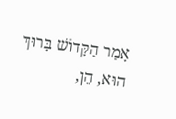אָמַר הַקָּדוֹשׁ בָּרוּךְ הוּא, הֵן,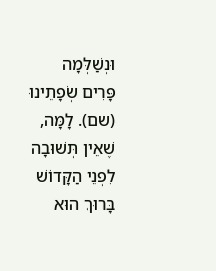וּנְשַׁלְּמָה פָּרִים שְׂפָתֵינוּ (שם). לָמָּה, שֶׁאֵין תְּשׁוּבָה לִפְנֵי הַקָּדוֹשׁ בָּרוּךְ הוּא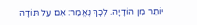יוֹתֵר מִן הוֹדָיָה. לְכָךְ נֶאֱמַר: אִם עַל תּוֹדָה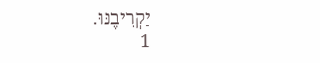יַקְרִיבֶנּוּ.
1